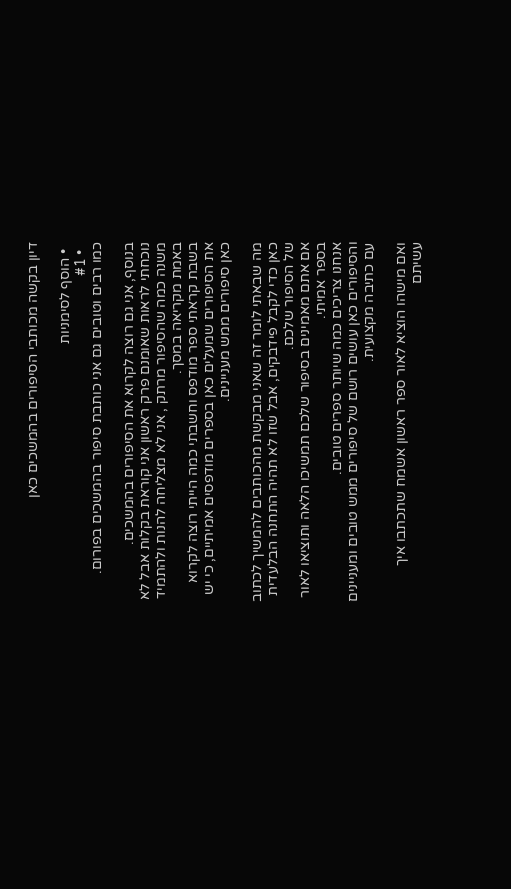דיון בקשה מכותבי הסיפורים בהמשכים כאן

  • הוסף לסימניות
  • #1
כמו רבים וטובים גם אני כותבת סיפור בהמשכים בפורום.

בנוסף, אני גם רוצה לקרוא את הסיפורים בהמשכים.
נוכחתי לראות שאומנם פרק ראשון אני קוראת בקלות אבל לא משנה כמה שהסיפור מרתק , אני לא מצליחה להנות ולהתמיד באמת מקריאה במסך.
בשבת קראתי ספר מודפס וחשבתי כמה הייתי רוצה לקרוא את הסיפורים שמעלים כאן בספרים מודפסים אמיתיים, כי יש כאן סיפורים ממש מעניינים.

מה שבאתי לומר זה שאני מבקשת מהכותבים להמשיך לכתוב כאן כדי לקבל פידבקים, אבל שזו לא תהיה התחנה הבלעדית של הסיפור שלכם.
אם אתם מאמינים בסיפור שלכם תמשיכו הלאה ותוציאו לאור בספר אמיתי.
אנחנו צריכים כמה שיותר ספרים טובים.
והסיפורים כאן עושים רושם של סיפורים ממש טובים ומעניינים עם כתיבה מקצועית.

ואם מישהו הוציא לאור ספר ראשון אשמח שתכתבו איך עשיתם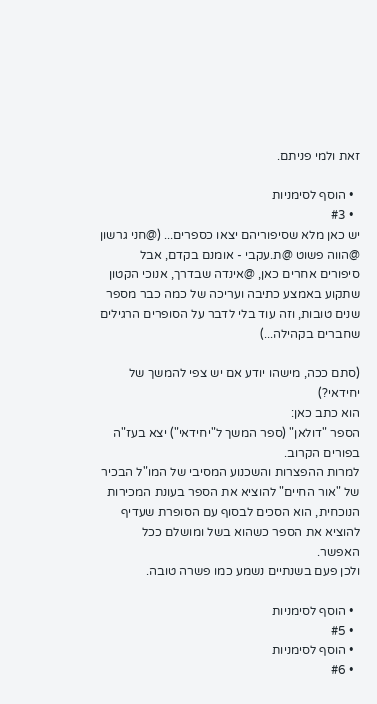זאת ולמי פניתם.

  • הוסף לסימניות
  • #3
יש כאן מלא שסיפוריהם יצאו כספרים... (@חני גרשון @הווה פשוט @ת.עקבי - אומנם בקדם, אבל סיפורים אחרים כאן, @אינדה שבדרך, אנוכי הקטון שתקוע באמצע כתיבה ועריכה של כמה כבר מספר שנים טובות, וזה עוד בלי לדבר על הסופרים הרגילים שחברים בקהילה...)

(סתם ככה, מישהו יודע אם יש צפי להמשך של יחידאי?)
הוא כתב כאן:
הספר "דולאן" (ספר המשך ל"יחידאי") יצא בעז"ה בפורים הקרוב.
למרות ההפצרות והשכנוע המסיבי של המו"ל הבכיר של "אור החיים" להוציא את הספר בעונת המכירות הנוכחית, הוא הסכים לבסוף עם הסופרת שעדיף להוציא את הספר כשהוא בשל ומושלם ככל האפשר.
ולכן פעם בשנתיים נשמע כמו פשרה טובה.

  • הוסף לסימניות
  • #5
  • הוסף לסימניות
  • #6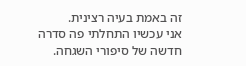זה באמת בעיה רצינית.
אני עכשיו התחלתי פה סדרה חדשה של סיפורי השגחה.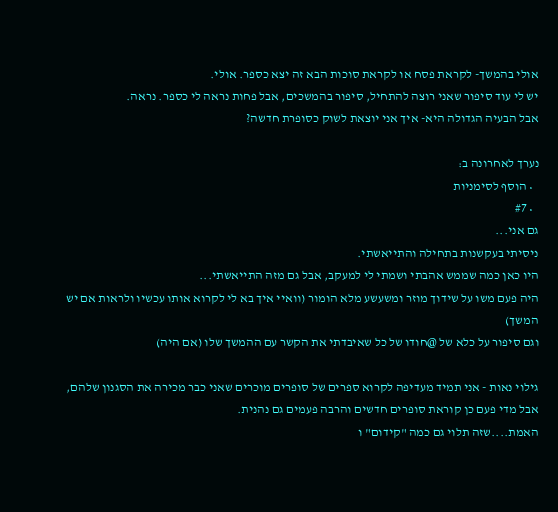אולי בהמשך- לקראת פסח או לקראת סוכות הבא זה יצא כספר. אולי.
יש לי עוד סיפור שאני רוצה להתחיל, סיפור בהמשכים, אבל פחות נראה לי כספר. נראה.
אבל הבעיה הגדולה היא- איך אני יוצאת לשוק כסופרת חדשה?

נערך לאחרונה ב:
  • הוסף לסימניות
  • #7
גם אני...
ניסיתי בעקשנות בתחילה והתייאשתי.
היו כאן כמה שממש אהבתי ושמתי לי למעקב, אבל גם מזה התייאשתי...
היה פעם משו על שידוך מוזר ומשעשע מלא הומור (וואיי איך בא לי לקרוא אותו עכשיו ולראות אם יש המשך)
וגם סיפור על כלא של @חודו של כל שאיבדתי את הקשר עם ההמשך שלו (אם היה)

גילוי נאות - אני תמיד מעדיפה לקרוא ספרים של סופרים מוכרים שאני כבר מכירה את הסגנון שלהם,
אבל מדי פעם כן קוראת סופרים חדשים והרבה פעמים גם נהנית.
האמת....שזה תלוי גם כמה "קידום" ו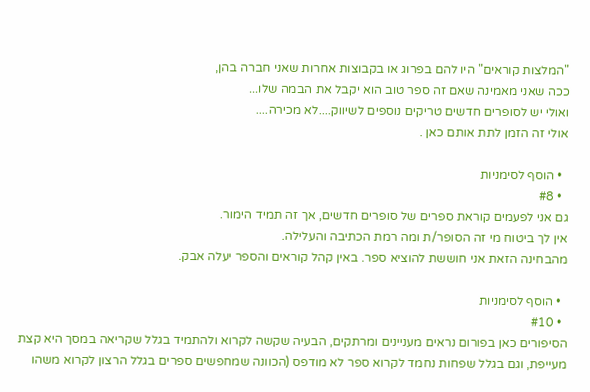"המלצות קוראים" היו להם בפרוג או בקבוצות אחרות שאני חברה בהן,
ככה שאני מאמינה שאם זה ספר טוב הוא יקבל את הבמה שלו...
ואולי יש לסופרים חדשים טריקים נוספים לשיווק....לא מכירה....
אולי זה הזמן לתת אותם כאן .

  • הוסף לסימניות
  • #8
גם אני לפעמים קוראת ספרים של סופרים חדשים, אך זה תמיד הימור.
אין לך ביטוח מי זה הסופר/ת ומה רמת הכתיבה והעלילה.
מהבחינה הזאת אני חוששת להוציא ספר. באין קהל קוראים והספר יעלה אבק.

  • הוסף לסימניות
  • #10
הסיפורים כאן בפורום נראים מעניינים ומרתקים, הבעיה שקשה לקרוא ולהתמיד בגלל שקריאה במסך היא קצת מעייפת, וגם בגלל שפחות נחמד לקרוא ספר לא מודפס (הכוונה שמחפשים ספרים בגלל הרצון לקרוא משהו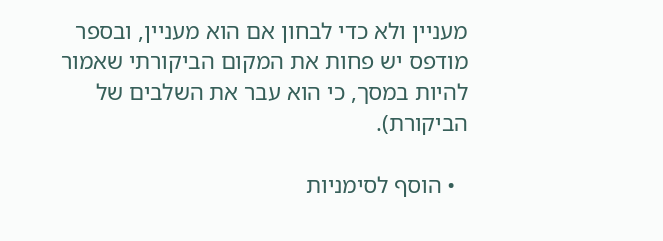מעניין ולא כדי לבחון אם הוא מעניין, ובספר מודפס יש פחות את המקום הביקורתי שאמור להיות במסך, כי הוא עבר את השלבים של הביקורת).

  • הוסף לסימניות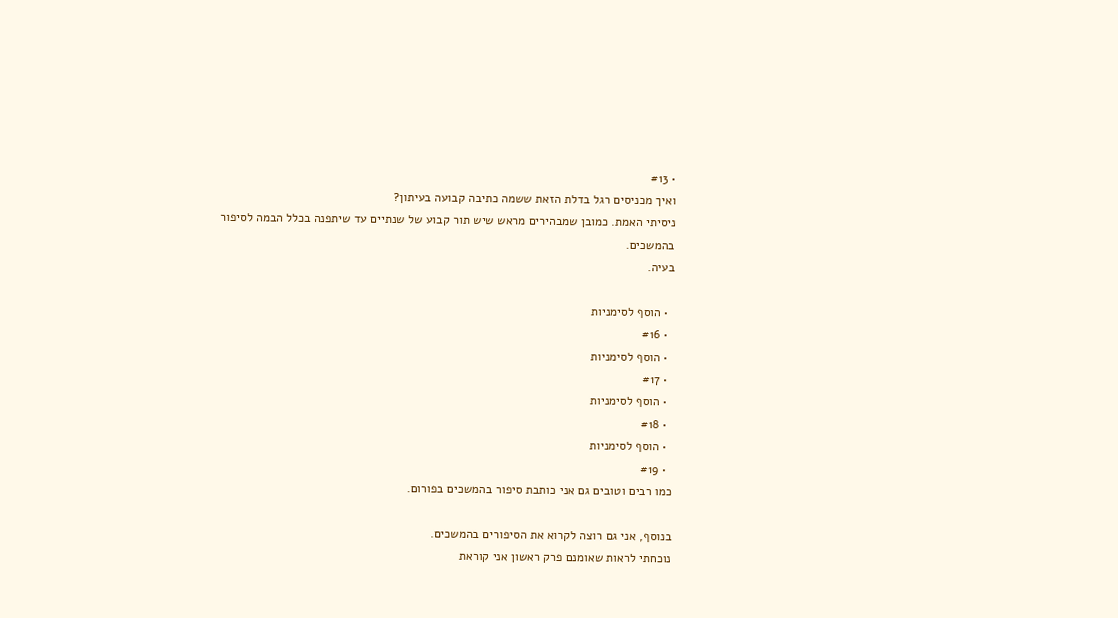• #13
ואיך מכניסים רגל בדלת הזאת ששמה כתיבה קבועה בעיתון?
ניסיתי האמת. כמובן שמבהירים מראש שיש תור קבוע של שנתיים עד שיתפנה בכלל הבמה לסיפור בהמשכים.
בעיה.

  • הוסף לסימניות
  • #16
  • הוסף לסימניות
  • #17
  • הוסף לסימניות
  • #18
  • הוסף לסימניות
  • #19
כמו רבים וטובים גם אני כותבת סיפור בהמשכים בפורום.

בנוסף, אני גם רוצה לקרוא את הסיפורים בהמשכים.
נוכחתי לראות שאומנם פרק ראשון אני קוראת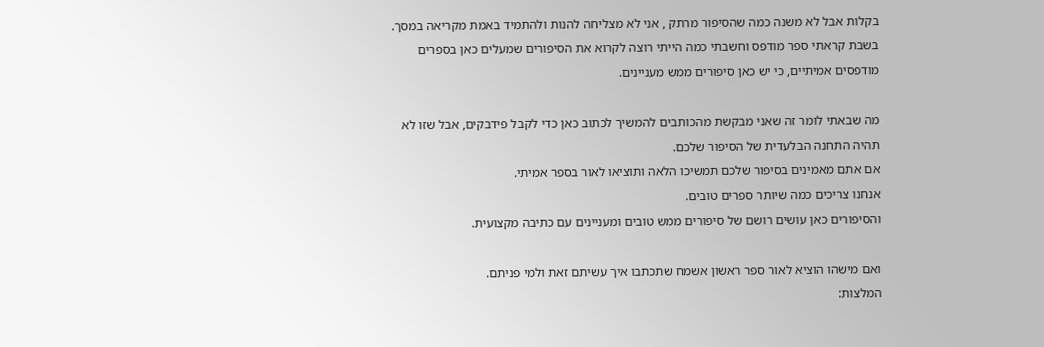בקלות אבל לא משנה כמה שהסיפור מרתק , אני לא מצליחה להנות ולהתמיד באמת מקריאה במסך.
בשבת קראתי ספר מודפס וחשבתי כמה הייתי רוצה לקרוא את הסיפורים שמעלים כאן בספרים מודפסים אמיתיים, כי יש כאן סיפורים ממש מעניינים.

מה שבאתי לומר זה שאני מבקשת מהכותבים להמשיך לכתוב כאן כדי לקבל פידבקים, אבל שזו לא תהיה התחנה הבלעדית של הסיפור שלכם.
אם אתם מאמינים בסיפור שלכם תמשיכו הלאה ותוציאו לאור בספר אמיתי.
אנחנו צריכים כמה שיותר ספרים טובים.
והסיפורים כאן עושים רושם של סיפורים ממש טובים ומעניינים עם כתיבה מקצועית.

ואם מישהו הוציא לאור ספר ראשון אשמח שתכתבו איך עשיתם זאת ולמי פניתם.
המלצות: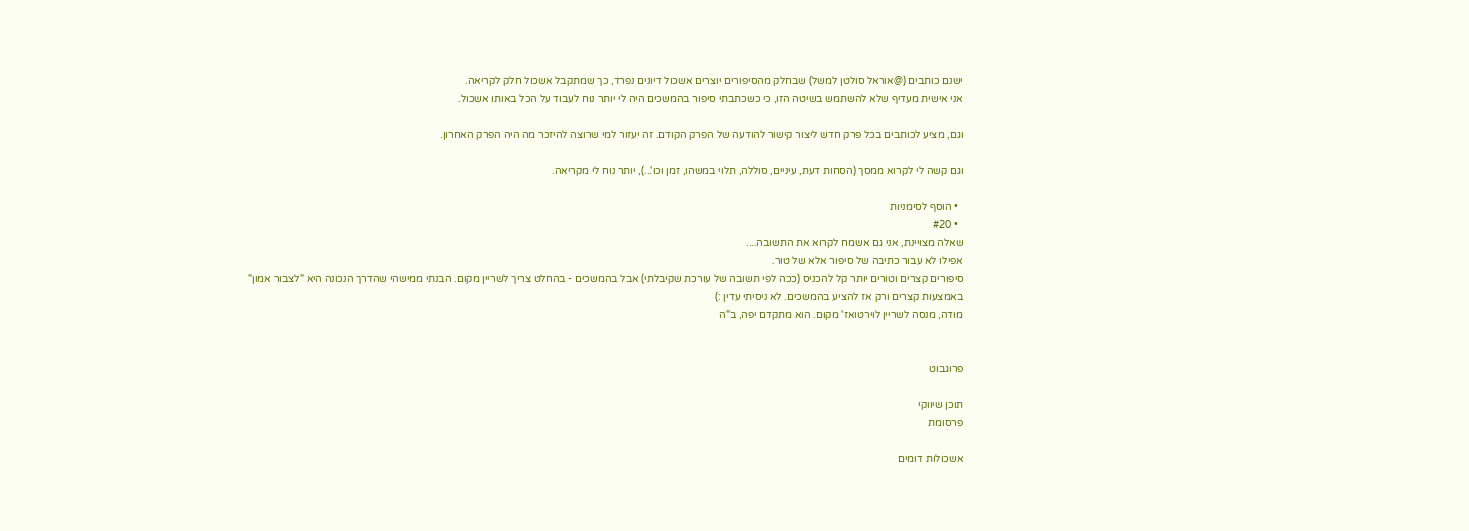ישנם כותבים (@אוראל סולטן למשל) שבחלק מהסיפורים יוצרים אשכול דיונים נפרד, כך שמתקבל אשכול חלק לקריאה.
אני אישית מעדיף שלא להשתמש בשיטה הזו, כי כשכתבתי סיפור בהמשכים היה לי יותר נוח לעבוד על הכל באותו אשכול.

וגם, מציע לכותבים בכל פרק חדש ליצור קישור להודעה של הפרק הקודם. זה יעזור למי שרוצה להיזכר מה היה הפרק האחרון.

וגם קשה לי לקרוא ממסך (הסחות דעת, עיניים, סוללה, תלוי במשהו, זמן וכו'...), יותר נוח לי מקריאה.

  • הוסף לסימניות
  • #20
שאלה מצויינת, אני גם אשמח לקרוא את התשובה....
אפילו לא עבור כתיבה של סיפור אלא של טור.
סיפורים קצרים וטורים יותר קל להכניס (ככה לפי תשובה של עורכת שקיבלתי) אבל בהמשכים - בהחלט צריך לשריין מקום. הבנתי ממישהי שהדרך הנכונה היא "לצבור אמון" באמצעות קצרים ורק אז להציע בהמשכים. לא ניסיתי עדין :)
מודה, מנסה לשריין לוירטואז' מקום. הוא מתקדם יפה, ב"ה


פרוגבוט

תוכן שיווקי
פרסומת

אשכולות דומים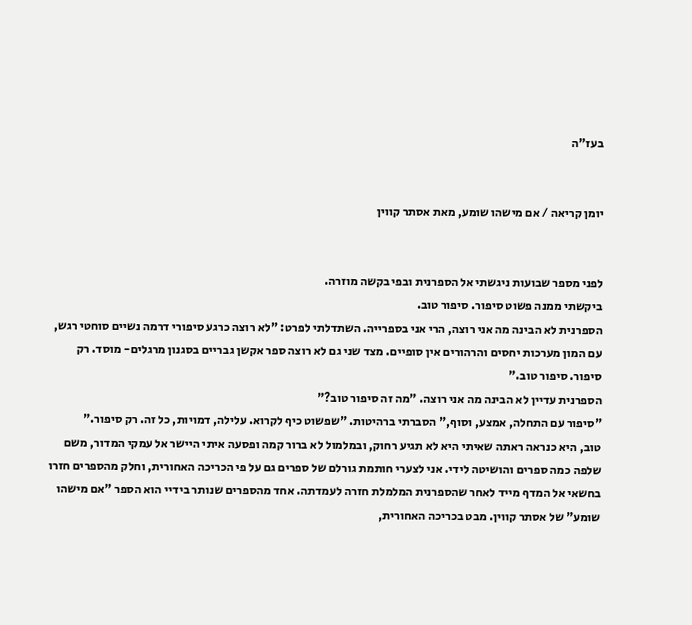בעז"ה


יומן קריאה / אם מישהו שומע, מאת אסתר קווין


לפני מספר שבועות ניגשתי אל הספרנית ובפי בקשה מוזרה.
ביקשתי ממנה פשוט סיפור. סיפור טוב.
הספרנית לא הבינה מה אני רוצה, הרי אני בספרייה. השתדלתי לפרט: "לא רוצה כרגע סיפורי דרמה נשיים סוחטי רגש, עם המון מערכות יחסים והרהורים אין סופיים. מצד שני גם לא רוצה ספר אקשן גבריים בסגנון מרגלים- מוסד. רק סיפור. סיפור טוב."
הספרנית עדיין לא הבינה מה אני רוצה. "מה זה סיפור טוב?"
"סיפור עם התחלה, אמצע, וסוף," הסברתי ברהיטות. "שפשוט כיף לקרוא. עלילה, דמויות, כל זה. רק סיפור."
טוב, היא כנראה ראתה שאיתי היא לא תגיע רחוק, ובמלמול לא ברור קמה ופסעה איתי היישר אל עמקי המדור, משם שלפה כמה ספרים והושיטה לידי. אני לצערי חותמת גורלם של ספרים גם על פי הכריכה האחורית, וחלק מהספרים חזרו בחשאי אל המדף מייד לאחר שהספרנית המלמלת חזרה לעמדתה. אחד מהספרים שנותר בידיי הוא הספר "אם מישהו שומע" של אסתר קווין. מבט בכריכה האחורית,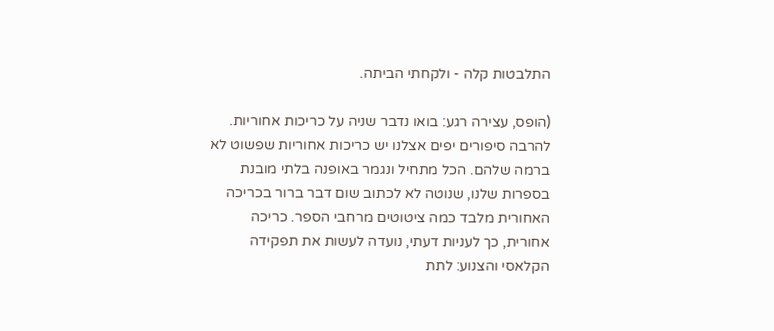התלבטות קלה - ולקחתי הביתה.

(הופס, עצירה רגע: בואו נדבר שניה על כריכות אחוריות. להרבה סיפורים יפים אצלנו יש כריכות אחוריות שפשוט לא ברמה שלהם. הכל מתחיל ונגמר באופנה בלתי מובנת בספרות שלנו, שנוטה לא לכתוב שום דבר ברור בכריכה האחורית מלבד כמה ציטוטים מרחבי הספר. כריכה אחורית, כך לעניות דעתי, נועדה לעשות את תפקידה הקלאסי והצנוע: לתת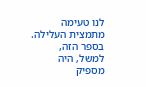לנו טעימה מתמצית העלילה. בספר הזה, למשל, היה מספיק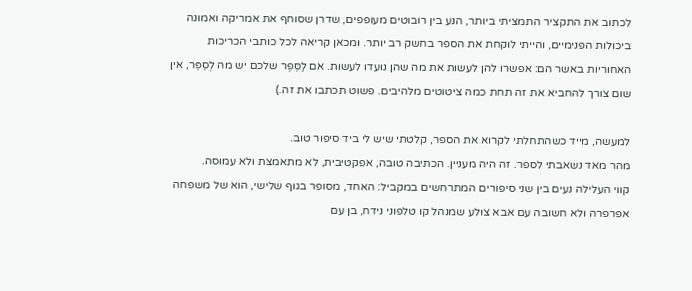לכתוב את התקציר התמציתי ביותר, הנע בין רובוטים מעופפים, שדרן שסוחף את אמריקה ואמונה ביכולות הפנימיים, והייתי לוקחת את הספר בחשק רב יותר. ומכאן קריאה לכל כותבי הכריכות האחוריות באשר הם: אפשרו להן לעשות את מה שהן נועדו לעשות. אם לַסֵּפֶר שלכם יש מה לְסַפֵּר, אין שום צורך להחביא את זה תחת כמה ציטוטים מלהיבים. פשוט תכתבו את זה.)

למעשה, מייד כשהתחלתי לקרוא את הספר, קלטתי שיש לי ביד סיפור טוב.
מהר מאד נשאבתי לספר. זה היה מעניין. הכתיבה טובה, אפקטיבית, לא מתאמצת ולא עמוסה.
קווי העלילה נעים בין שני סיפורים המתרחשים במקביל: האחד, מסופר בגוף שלישי, הוא של משפחה אפרפרה ולא חשובה עם אבא צולע שמנהל קו טלפוני נידח, בן עם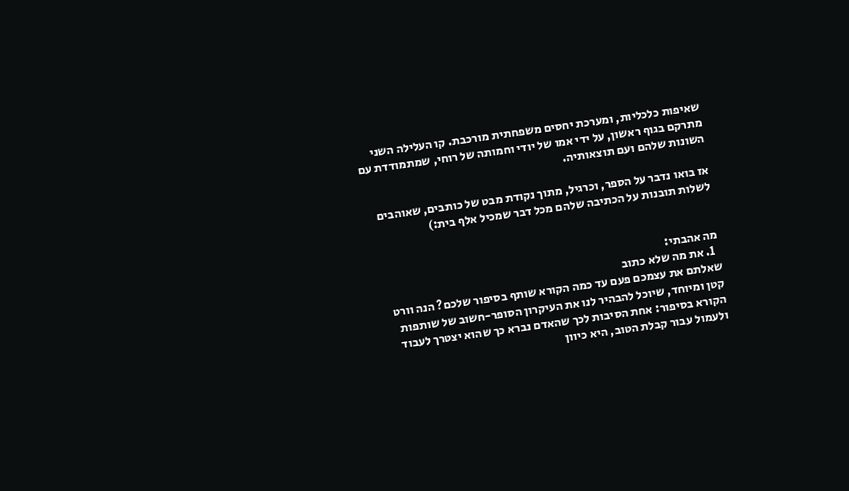שאיפות כלכליות, ומערכת יחסים משפחתית מורכבת. קו העלילה השני מתרקם בגוף ראשון, על ידי אמו של יודי וחמותה של רוחי, שמתמודדת עם השונות שלהם ועם תוצאותיה.

אז בואו נדבר על הספר, וכרגיל, מתוך נקודת מבט של כותבים, שאוהבים לשלות תובנות על הכתיבה שלהם מכל דבר שמכיל אלף בית:)


מה אהבתי:
  1. את מה שלא כתוב
שאלתם את עצמכם פעם עד כמה הקורא שותף בסיפור שלכם? הנה וורט קטן ומיוחד, שיוכל להבהיר לנו את העיקרון הסופר-חשוב של שותפות הקורא בסיפור: אחת הסיבות לכך שהאדם נברא כך שהוא יצטרך לעבוד ולעמול עבור קבלת הטוב, היא כיוון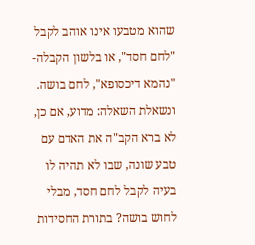שהוא מטבעו אינו אוהב לקבל "לחם חסד", או בלשון הקבלה- "נהמא דיכסופא", לחם בושה. ונשאלת השאלה: מדוע, אם כן, לא ברא הקב"ה את האדם עם טבע שונה, שבו לא תהיה לו בעיה לקבל לחם חסד, מבלי לחוש בושה? בתורת החסידות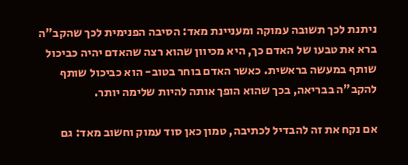ניתנת לכך תשובה עמוקה ומעניינת מאד: הסיבה הפנימית לכך שהקב"ה ברא את טבעו של האדם כך, היא מכיוון שהוא רצה שהאדם יהיה כביכול שותף במעשה בראשית. כאשר האדם בוחר בטוב- הוא כביכול שותף להקב"ה בבריאה, בכך שהוא הופך אותה להיות שלימה יותר.

אם נקח את זה להבדיל לכתיבה, טמון כאן סוד עמוק וחשוב מאד: גם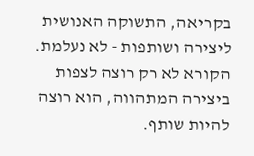בקריאה, התשוקה האנושית ליצירה ושותפות - לא נעלמת. הקורא לא רק רוצה לצפות ביצירה המתהווה, הוא רוצה להיות שותף.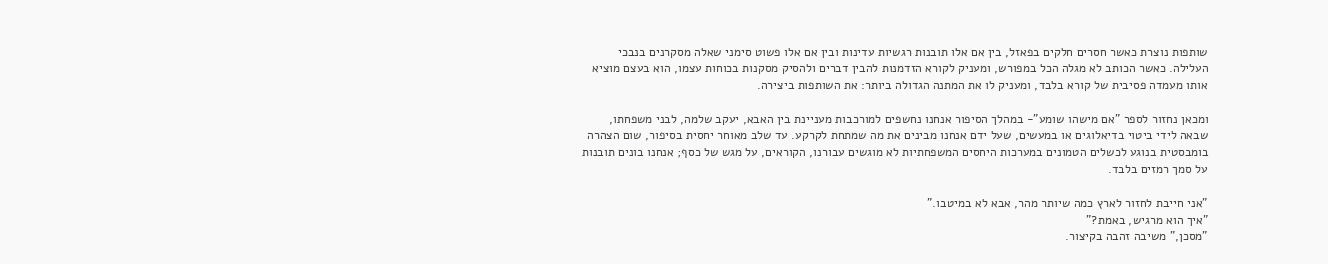שותפות נוצרת כאשר חסרים חלקים בפאזל, בין אם אלו תובנות רגשיות עדינות ובין אם אלו פשוט סימני שאלה מסקרנים בנבכי העלילה. כאשר הכותב לא מגלה הכל במפורש, ומעניק לקורא הזדמנות להבין דברים ולהסיק מסקנות בכוחות עצמו, הוא בעצם מוציא אותו מעמדה פסיבית של קורא בלבד, ומעניק לו את המתנה הגדולה ביותר: את השותפות ביצירה.

ומכאן נחזור לספר "אם מישהו שומע"- במהלך הסיפור אנחנו נחשפים למורכבות מעניינת בין האבא, יעקב שלמה, לבני משפחתו, שבאה לידי ביטוי בדיאלוגים או במעשים, שעל ידם אנחנו מבינים את מה שמתחת לקרקע. עד שלב מאוחר יחסית בסיפור, שום הצהרה בומבסטית בנוגע לכשלים הטמונים במערכות היחסים המשפחתיות לא מוגשים עבורנו, הקוראים, על מגש של כסף; אנחנו בונים תובנות על סמך רמזים בלבד.

"אני חייבת לחזור לארץ כמה שיותר מהר, אבא לא במיטבו."
"איך הוא מרגיש, באמת?"
"מסכן," משיבה זהבה בקיצור.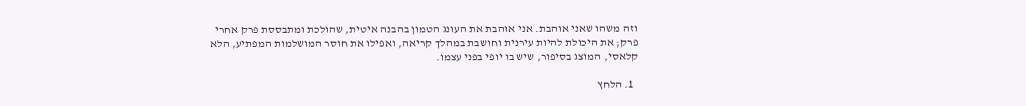וזה משהו שאני אוהבת. אני אוהבת את העונג הטמון בהבנה איטית, שהולכת ומתבססת פרק אחרי פרק; את היכולת להיות עירנית וחושבת במהלך קריאה, ואפילו את חוסר המושלמות המפתיע, הלא קלאסי, המוצג בסיפור, שיש בו יופי בפני עצמו.

  1. הלחץ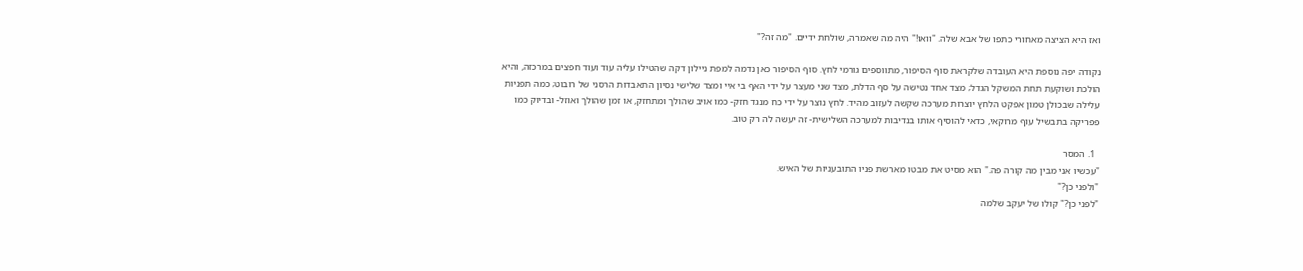ואז היא הציצה מאחורי כתפו של אבא שלה. "וואו!" היה מה שאמרה, שולחת ידיים. "מה זה?"

נקודה יפה נוספת היא העובדה שלקראת סוף הסיפור, מתווספים גורמי לחץ. סוף הסיפור כאן נדמה למפת ניילון דקה שהטילו עליה עוד ועוד חפצים במרכזה, והיא הולכת ושוקעת תחת המשקל הגדל; מצד אחד נטישה על סף הדלת, מצד שני מעצר על ידי האף בי איי ומצד שלישי נסיון התאבדות הרסני של רובוט; כמה תפניות עלילה שבכולן טמון אפקט הלחץ יוצרות מערכה שקשה לעזוב מהיד. לחץ נוצר על ידי כח מנגד חזק- כמו אויב שהולך ומתחזק, או זמן שהולך ואוזל- ובדיוק כמו פפריקה בתבשיל עוף מרוקאי, כדאי להוסיף אותו בנדיבות למערכה השלישית- זה יעשה לה רק טוב.

  1. המסר
"עכשיו אני מבין מה קורה פה." הוא מסיט את מבטו מארשת פניו התובעניות של האיש.
"ולפני כן?"
"לפני כן?" קולו של יעקב שלמה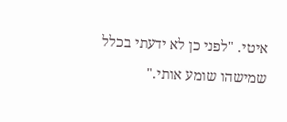איטי. "לפני כן לא ידעתי בכלל שמישהו שומע אותי."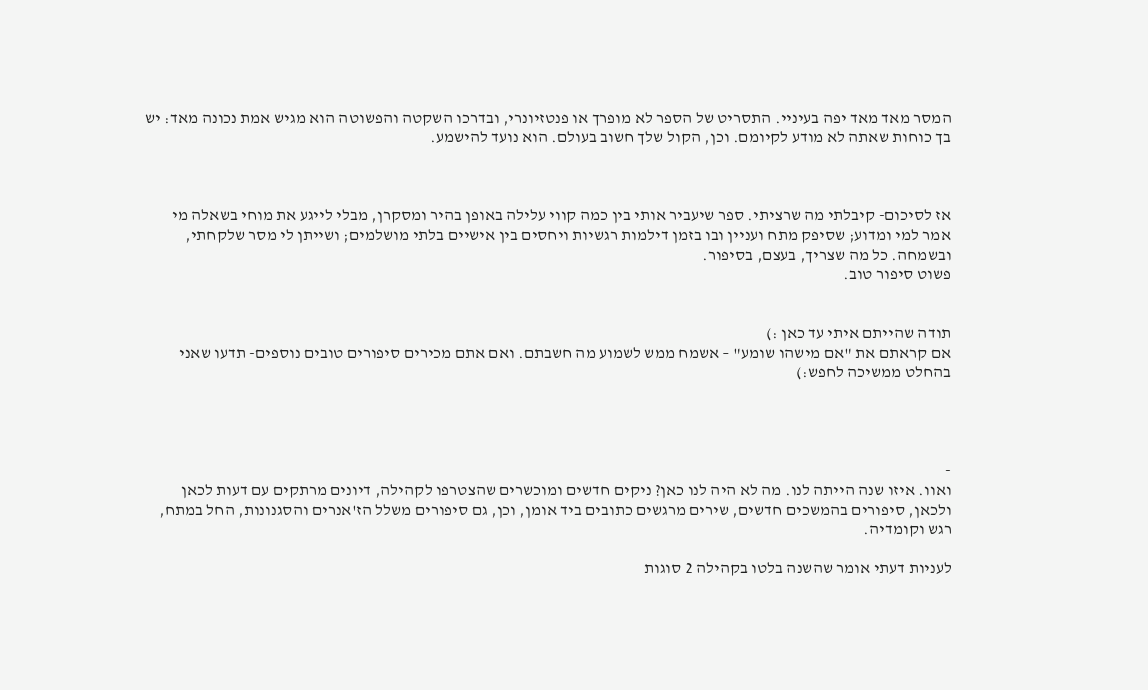המסר מאד מאד יפה בעיניי. התסריט של הספר לא מופרך או פנטזיונרי, ובדרכו השקטה והפשוטה הוא מגיש אמת נכונה מאד: יש בך כוחות שאתה לא מודע לקיומם. וכן, הקול שלך חשוב בעולם. הוא נועד להישמע.



אז לסיכום- קיבלתי מה שרציתי. ספר שיעביר אותי בין כמה קווי עלילה באופן בהיר ומסקרן, מבלי לייגע את מוחי בשאלה מי אמר למי ומדוע; שסיפק מתח ועניין ובו בזמן דילמות רגשיות ויחסים בין אישיים בלתי מושלמים; ושייתן לי מסר שלקחתי, ובשמחה. כל מה שצריך, בעצם, בסיפור.
פשוט סיפור טוב.


תודה שהייתם איתי עד כאן :)
אם קראתם את "אם מישהו שומע" – אשמח ממש לשמוע מה חשבתם. ואם אתם מכירים סיפורים טובים נוספים- תדעו שאני בהחלט ממשיכה לחפש:)




-
ואוו. איזו שנה הייתה לנו. מה לא היה לנו כאן? ניקים חדשים ומוכשרים שהצטרפו לקהילה, דיונים מרתקים עם דעות לכאן ולכאן, סיפורים בהמשכים חדשים, שירים מרגשים כתובים ביד אומן, וכן, גם סיפורים משלל הז'אנרים והסגנונות, החל במתח, רגש וקומדיה.

לעניות דעתי אומר שהשנה בלטו בקהילה 2 סוגות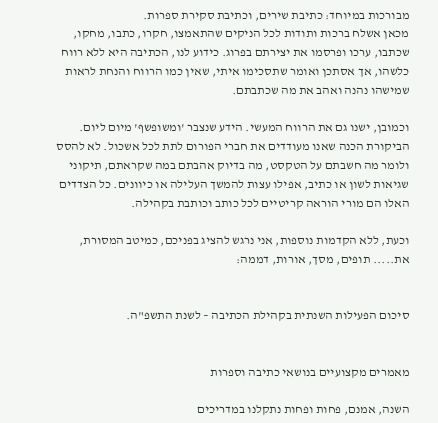מבורכות במיוחד: כתיבת שירים, וכתיבת סקירת ספרות.
מכאן אשלח ברכות ותודות לכל הניקים שהתאמצו, חקרו, כתבו, מחקו, שכתבו, ערכו ופרסמו את יצירתם בפרוג. כידוע לנו, הכתיבה היא ללא רווח כלשהו, אך אסתכן ואומר שתסכימו איתי, שאין כמו הרווח והנחת לראות שמישהו נהנה ואהב את מה שכתבתם.

וכמובן, ישנו גם את הרווח המעשי. הידע שנצבר 'ומשופשף' מיום ליום. הביקורת הכנה שאנו מעודדים את חברי הפורום לתת לכל אשכול. לא להסס ולומר מה חשבתם על הטקסט, מה בדיוק אהבתם במה שקראתם, תיקוני שגיאות לשון או כתיב, אפילו עצות להמשך העלילה או כיוונים. כל הצדדים האלו הם מורי הוראה קריטיים לכל כותב וכותבת בקהילה.

וכעת, ללא הקדמות נוספות, אני נרגש להציג בפניכם, כמיטב המסורת, את..... תופים, מסך, אורות, דממה:


סיכום הפעילות השנתית בקהילת הכתיבה – לשנת התשפ"ה.


מאמרים מקצועיים בנושאי כתיבה וספרות

השנה, אמנם, פחות ופחות נתקלנו במדריכים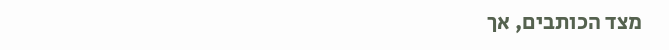מצד הכותבים, אך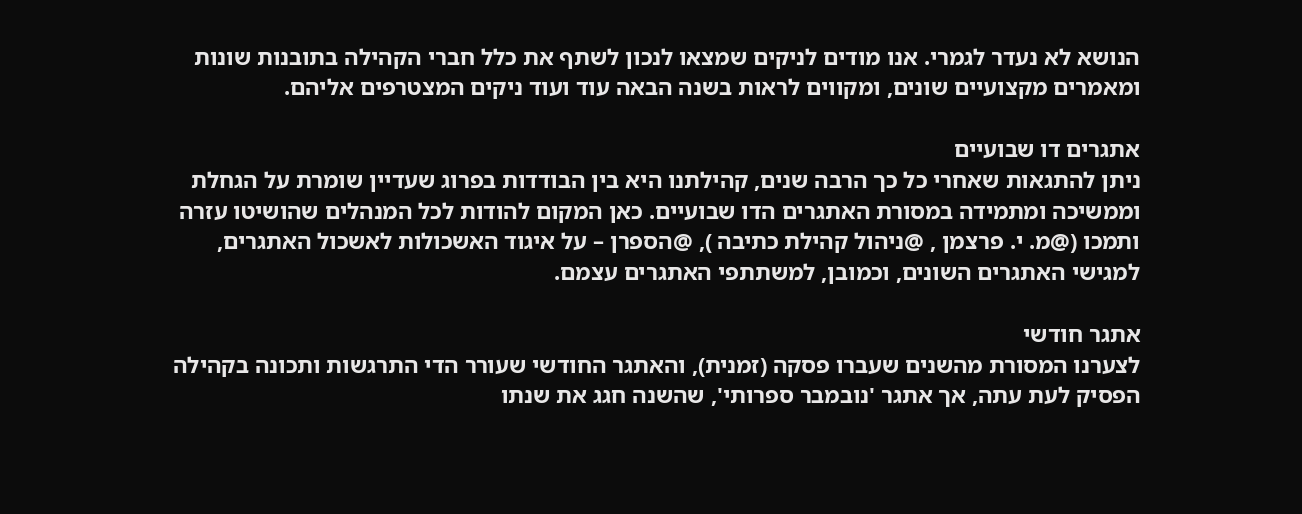הנושא לא נעדר לגמרי. אנו מודים לניקים שמצאו לנכון לשתף את כלל חברי הקהילה בתובנות שונות ומאמרים מקצועיים שונים, ומקווים לראות בשנה הבאה עוד ועוד ניקים המצטרפים אליהם.

אתגרים דו שבועיים
ניתן להתגאות שאחרי כל כך הרבה שנים, קהילתנו היא בין הבודדות בפרוג שעדיין שומרת על הגחלת וממשיכה ומתמידה במסורת האתגרים הדו שבועיים. כאן המקום להודות לכל המנהלים שהושיטו עזרה ותמכו (@מ. י. פרצמן , @ניהול קהילת כתיבה ), @הספרן – על איגוד האשכולות לאשכול האתגרים, למגישי האתגרים השונים, וכמובן, למשתתפי האתגרים עצמם.

אתגר חודשי
לצערנו המסורת מהשנים שעברו פסקה (זמנית), והאתגר החודשי שעורר הדי התרגשות ותכונה בקהילה הפסיק לעת עתה, אך אתגר 'נובמבר ספרותי', שהשנה חגג את שנתו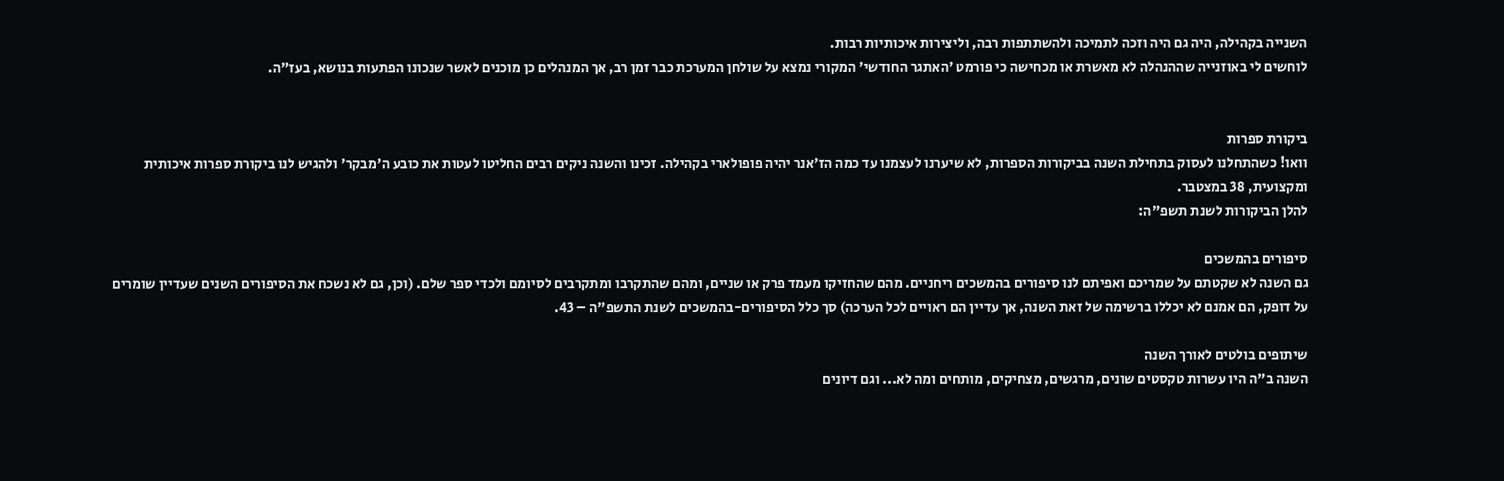השנייה בקהילה, היה גם היה וזכה לתמיכה ולהשתתפות רבה, וליצירות איכותיות רבות.
לוחשים לי באוזנייה שההנהלה לא מאשרת או מכחישה כי פורמט 'האתגר החודשי' המקורי נמצא על שולחן המערכת כבר זמן רב, אך המנהלים כן מוכנים לאשר שנכונו הפתעות בנושא, בעז"ה.


ביקורת ספרות
וואו! כשהתחלנו לעסוק בתחילת השנה בביקורות הספרות, לא שיערנו לעצמנו עד כמה הז'אנר יהיה פופולארי בקהילה. זכינו והשנה ניקים רבים החליטו לעטות את כובע ה'מבקר' ולהגיש לנו ביקורת ספרות איכותית ומקצועית, 38 במצטבר.
להלן הביקורות לשנת תשפ"ה:

סיפורים בהמשכים
גם השנה לא שקטתם על שמריכם ואפיתם לנו סיפורים בהמשכים ריחניים. מהם שהחזיקו מעמד פרק או שניים, ומהם שהתקרבו ומתקרבים לסיומם ולכדי ספר שלם. (וכן, גם לא נשכח את הסיפורים השנים שעדיין שומרים על דופק, הם אמנם לא יכללו ברשימה של זאת השנה, אך עדיין הם ראויים לכל הערכה) סך כלל הסיפורים-בהמשכים לשנת התשפ"ה – 43.

שיתופים בולטים לאורך השנה
השנה ב"ה היו עשרות טקסטים שונים, מרגשים, מצחיקים, מותחים ומה לא... וגם דיונים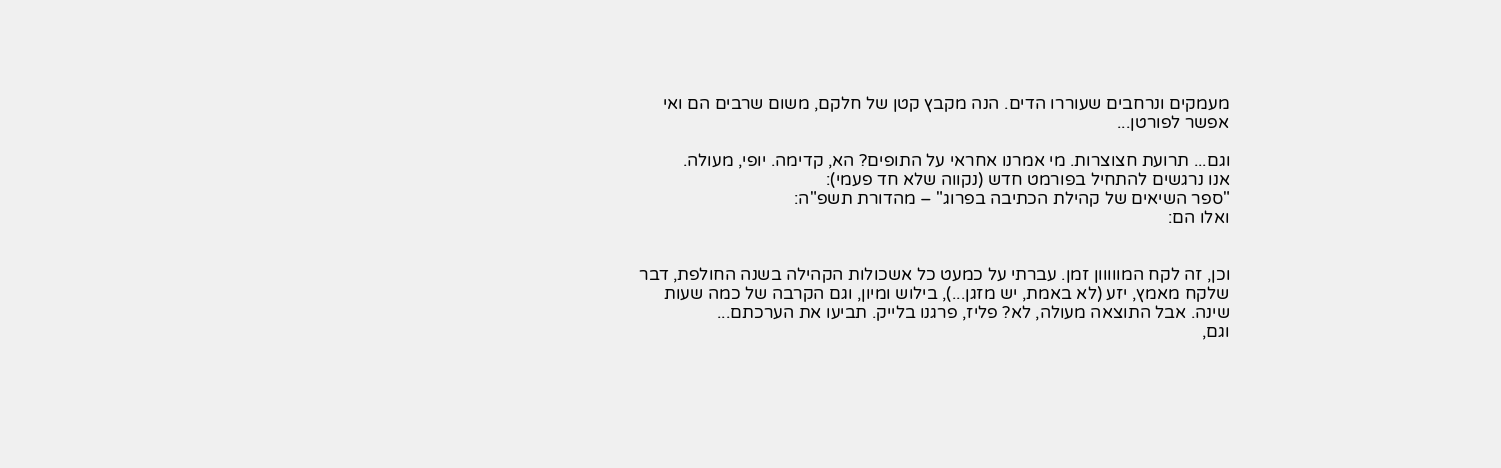מעמקים ונרחבים שעוררו הדים. הנה מקבץ קטן של חלקם, משום שרבים הם ואי אפשר לפורטן...

וגם... תרועת חצוצרות. מי אמרנו אחראי על התופים? הא, קדימה. יופי, מעולה.
אנו נרגשים להתחיל בפורמט חדש (נקווה שלא חד פעמי):
"ספר השיאים של קהילת הכתיבה בפרוג" – מהדורת תשפ"ה:
ואלו הם:


וכן, זה לקח המווווון זמן. עברתי על כמעט כל אשכולות הקהילה בשנה החולפת, דבר שלקח מאמץ, יזע (לא באמת, יש מזגן...), בילוש ומיון, וגם הקרבה של כמה שעות שינה. אבל התוצאה מעולה, לא? פליז, פרגנו בלייק. תביעו את הערכתם...
וגם,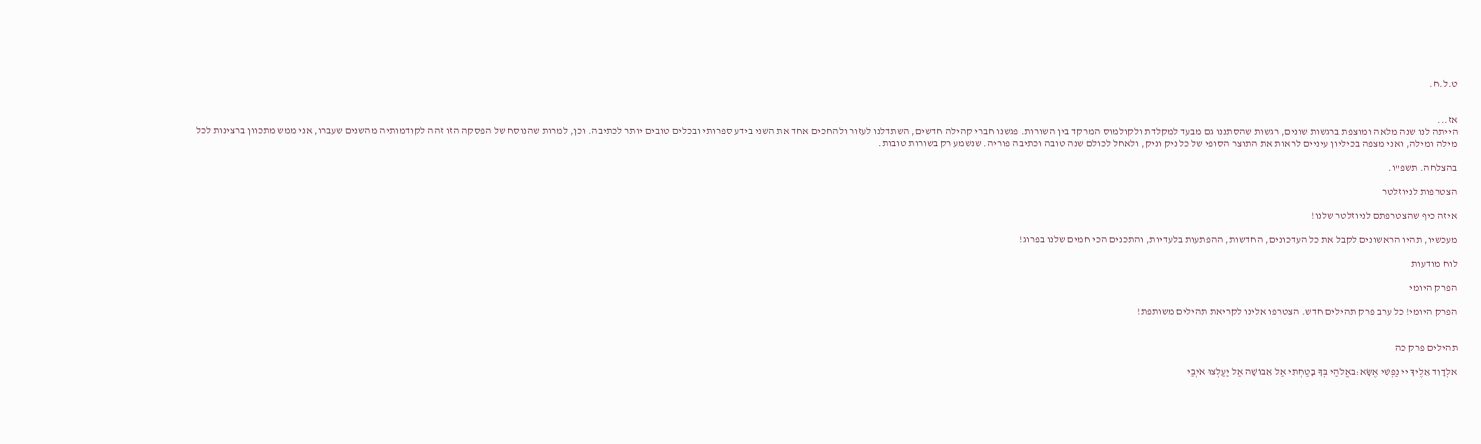ט.ל.ח.


אז...
הייתה לנו שנה מלאה ומוצפת ברגשות שונים, רגשות שהסתננו גם מבעד למקלדת ולקולמוס המרקד בין השורות. פגשנו חברי קהילה חדשים, השתדלנו לעזור ולהחכים אחד את השני בידע ספרותי ובכלים טובים יותר לכתיבה. וכן, למרות שהנוסח של הפסקה הזו זהה לקודמותיה מהשנים שעברו, אני ממש מתכוון ברצינות לכל מילה ומילה, ואני מצפה בכיליון עיניים לראות את התוצר הסופי של כל ניק וניק, ולאחל לכולם שנה טובה וכתיבה פוריה. שנשמע רק בשורות טובות.

בהצלחה. תשפ"ו.

הצטרפות לניוזלטר

איזה כיף שהצטרפתם לניוזלטר שלנו!

מעכשיו, תהיו הראשונים לקבל את כל העדכונים, החדשות, ההפתעות בלעדיות, והתכנים הכי חמים שלנו בפרוג!

לוח מודעות

הפרק היומי

הפרק היומי! כל ערב פרק תהילים חדש. הצטרפו אלינו לקריאת תהילים משותפת!


תהילים פרק כה

אלְדָוִד אֵלֶיךָ יי נַפְשִׁי אֶשָּׂא:באֱלֹהַי בְּךָ בָטַחְתִּי אַל אֵבוֹשָׁה אַל יַעַלְצוּ אֹיְבַי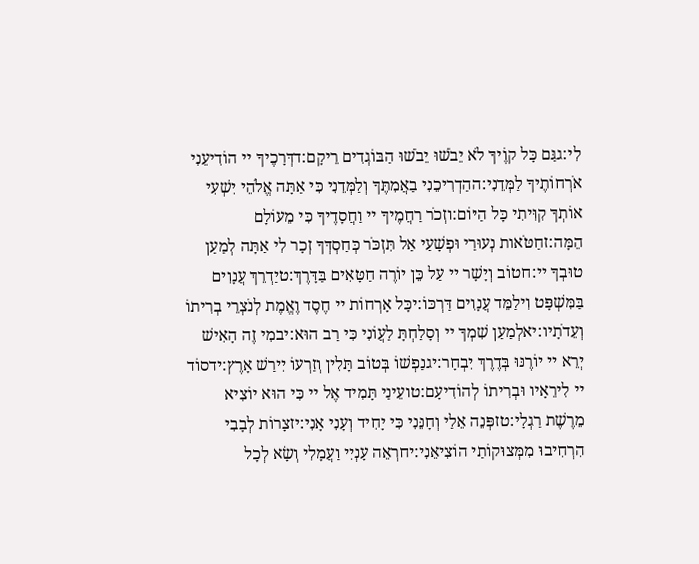לִי:גגַּם כָּל קוֶֹיךָ לֹא יֵבֹשׁוּ יֵבֹשׁוּ הַבּוֹגְדִים רֵיקָם:דדְּרָכֶיךָ יי הוֹדִיעֵנִי אֹרְחוֹתֶיךָ לַמְּדֵנִי:ההַדְרִיכֵנִי בַאֲמִתֶּךָ וְלַמְּדֵנִי כִּי אַתָּה אֱלֹהֵי יִשְׁעִי אוֹתְךָ קִוִּיתִי כָּל הַיּוֹם:וזְכֹר רַחֲמֶיךָ יי וַחֲסָדֶיךָ כִּי מֵעוֹלָם הֵמָּה:זחַטֹּאות נְעוּרַי וּפְשָׁעַי אַל תִּזְכֹּר כְּחַסְדְּךָ זְכָר לִי אַתָּה לְמַעַן טוּבְךָ יי:חטוֹב וְיָשָׁר יי עַל כֵּן יוֹרֶה חַטָּאִים בַּדָּרֶךְ:טיַדְרֵךְ עֲנָוִים בַּמִּשְׁפָּט וִילַמֵּד עֲנָוִים דַּרְכּוֹ:יכָּל אָרְחוֹת יי חֶסֶד וֶאֱמֶת לְנֹצְרֵי בְרִיתוֹ וְעֵדֹתָיו:יאלְמַעַן שִׁמְךָ יי וְסָלַחְתָּ לַעֲוֹנִי כִּי רַב הוּא:יבמִי זֶה הָאִישׁ יְרֵא יי יוֹרֶנּוּ בְּדֶרֶךְ יִבְחָר:יגנַפְשׁוֹ בְּטוֹב תָּלִין וְזַרְעוֹ יִירַשׁ אָרֶץ:ידסוֹד יי לִירֵאָיו וּבְרִיתוֹ לְהוֹדִיעָם:טועֵינַי תָּמִיד אֶל יי כִּי הוּא יוֹצִיא מֵרֶשֶׁת רַגְלָי:טזפְּנֵה אֵלַי וְחָנֵּנִי כִּי יָחִיד וְעָנִי אָנִי:יזצָרוֹת לְבָבִי הִרְחִיבוּ מִמְּצוּקוֹתַי הוֹצִיאֵנִי:יחרְאֵה עָנְיִי וַעֲמָלִי וְשָׂא לְכָל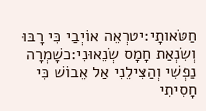חַטֹּאותָי:יטרְאֵה אוֹיְבַי כִּי רָבּוּ וְשִׂנְאַת חָמָס שְׂנֵאוּנִי:כשָׁמְרָה נַפְשִׁי וְהַצִּילֵנִי אַל אֵבוֹשׁ כִּי חָסִיתִי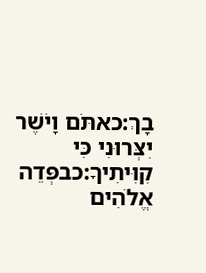בָךְ:כאתֹּם וָיֹשֶׁר יִצְּרוּנִי כִּי קִוִּיתִיךָ:כבפְּדֵה אֱלֹהִים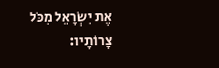אֶת יִשְׂרָאֵל מִכֹּל צָרוֹתָיו: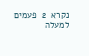נקרא  2  פעמים
למעלה